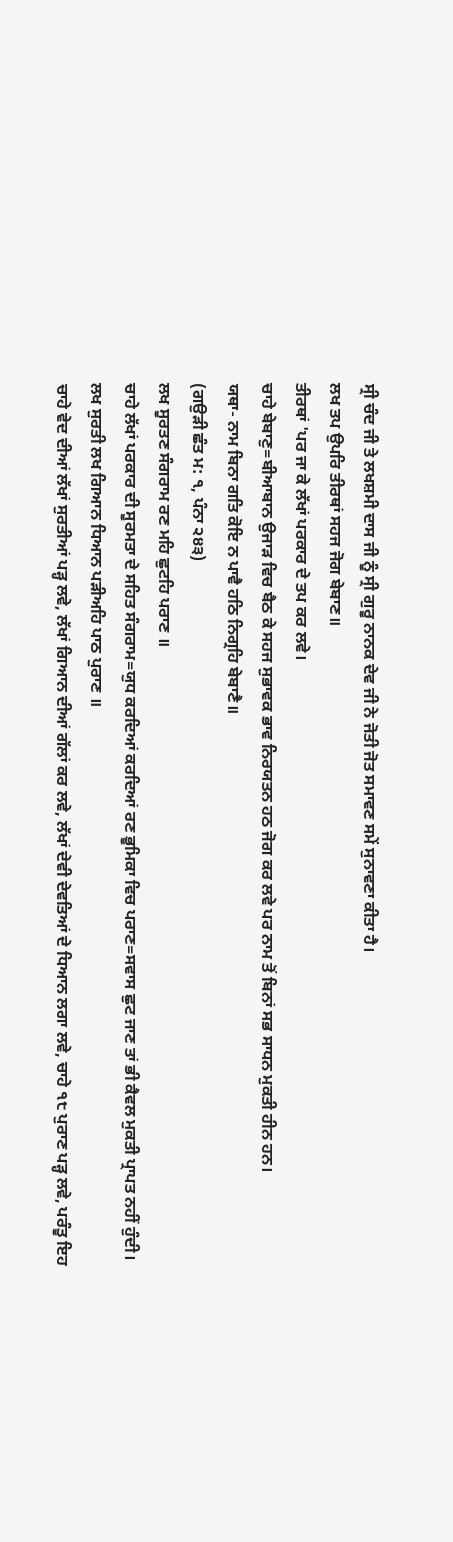ਸ੍ਰੀ ਚੰਦ ਜੀ ਤੇ ਲਖਸ਼ਮੀ ਦਾਸ ਜੀ ਨੂੰ ਸ੍ਰੀ ਗੁਰੂ ਨਾਨਕ ਦੇਵ ਜੀ ਨੇ ਜੋਤੀ ਜੋਤ ਸਮਾਵਣ ਸਮੇਂ ਸੁਨਾਵਣਾ ਕੀਤਾ ਹੈ।
ਲਖ ਤਪ ਉਪਰਿ ਤੀਰਥਾਂ ਸਹਜ ਜੋਗ ਬੇਬਾਣ॥
ਤੀਰਥਾਂ 'ਪਰ ਜਾ ਕੇ ਲੱਖਾਂ ਪਰਕਾਰ ਦੇ ਤਪ ਕਰ ਲਵੇ।
ਚਾਹੇ ਬੇਬਾਣੁ=ਬੀਆਬਾਨ ਉਜਾੜ ਵਿਚ ਬੈਠ ਕੇ ਸਹਜ ਸੁਭਾਵਕ ਭਾਵ ਨਿਰਯਤਨ ਹਠ ਜੋਗ ਕਰ ਲਵੇ ਪਰ ਨਾਮ ਤੋਂ ਬਿਨਾਂ ਸਭ ਸਾਧਨ ਮੁਕਤੀ ਹੀਨ ਹਨ।
ਯਥਾ- ਨਾਮ ਬਿਨਾ ਗਤਿ ਕੋਇ ਨ ਪਾਵੈ ਹਠਿ ਨਿਗ੍ਰਹਿ ਬੇਬਾਣੈ॥
(ਗਉੜੀ ਛੰਤ ਮ: ੧, ਪੰਨਾ ੨੪੩)
ਲਖ ਸੂਰਤਣ ਸੰਗਰਾਮ ਰਣ ਮਹਿ ਛੁਟਹਿ ਪਰਾਣ ॥
ਚਾਹੇ ਲੱਖਾਂ ਪਰਕਾਰ ਦੀ ਸੂਰਮਤਾ ਦੇ ਸਹਿਤ ਸੰਗਰਾਮ=ਯੁਧ ਕਰਦਿਆਂ ਕਰਦਿਆਂ ਰਣ ਭੂਮਿਕਾ ਵਿਚ ਪਰਾਣ=ਸਵਾਸ ਛੁਟ ਜਾਣ ਤਾਂ ਭੀ ਕੈਵਲ ਮੁਕਤੀ ਪ੍ਰਾਪਤ ਨਹੀਂ ਹੁੰਦੀ।
ਲਖ ਸੁਰਤੀ ਲਖ ਗਿਆਨ ਧਿਆਨ ਪੜੀਅਹਿ ਪਾਠ ਪੁਰਾਣ ॥
ਚਾਹੇ ਵੇਦ ਦੀਆਂ ਲੱਖਾਂ ਸੁਰਤੀਆਂ ਪੜ੍ਹ ਲਵੇ, ਲੱਖਾਂ ਗਿਆਨ ਦੀਆਂ ਗੱਲਾਂ ਕਰ ਲਵੇ, ਲੱਖਾਂ ਦੇਵੀ ਦੇਵਤਿਆਂ ਦੇ ਧਿਆਨ ਲਗਾ ਲਵੇ, ਚਾਹੇ ੧੮ ਪੁਰਾਣ ਪੜ੍ਹ ਲਵੇ, ਪਰੰਤੂ ਇਹ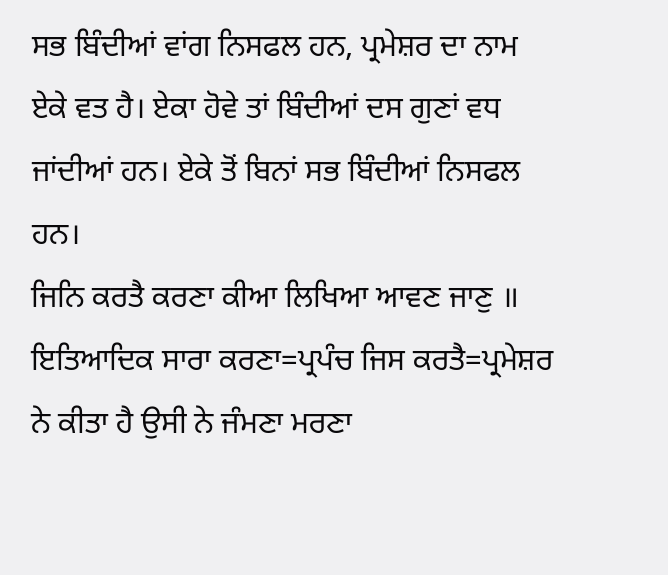ਸਭ ਬਿੰਦੀਆਂ ਵਾਂਗ ਨਿਸਫਲ ਹਨ, ਪ੍ਰਮੇਸ਼ਰ ਦਾ ਨਾਮ ਏਕੇ ਵਤ ਹੈ। ਏਕਾ ਹੋਵੇ ਤਾਂ ਬਿੰਦੀਆਂ ਦਸ ਗੁਣਾਂ ਵਧ ਜਾਂਦੀਆਂ ਹਨ। ਏਕੇ ਤੋਂ ਬਿਨਾਂ ਸਭ ਬਿੰਦੀਆਂ ਨਿਸਫਲ ਹਨ।
ਜਿਨਿ ਕਰਤੈ ਕਰਣਾ ਕੀਆ ਲਿਖਿਆ ਆਵਣ ਜਾਣੁ ॥
ਇਤਿਆਦਿਕ ਸਾਰਾ ਕਰਣਾ=ਪ੍ਰਪੰਚ ਜਿਸ ਕਰਤੈ=ਪ੍ਰਮੇਸ਼ਰ ਨੇ ਕੀਤਾ ਹੈ ਉਸੀ ਨੇ ਜੰਮਣਾ ਮਰਣਾ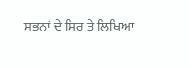ਸਭਨਾਂ ਦੇ ਸਿਰ ਤੇ ਲਿਖਿਆ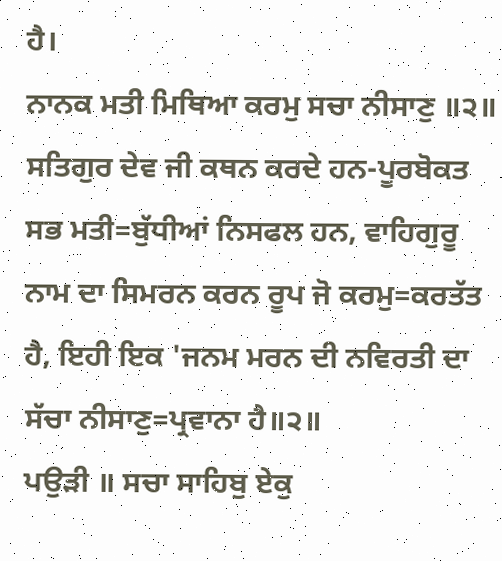ਹੈ।
ਨਾਨਕ ਮਤੀ ਮਿਥਿਆ ਕਰਮੁ ਸਚਾ ਨੀਸਾਣੁ ॥੨॥
ਸਤਿਗੁਰ ਦੇਵ ਜੀ ਕਥਨ ਕਰਦੇ ਹਨ-ਪੂਰਬੋਕਤ ਸਭ ਮਤੀ=ਬੁੱਧੀਆਂ ਨਿਸਫਲ ਹਨ, ਵਾਹਿਗੁਰੂ ਨਾਮ ਦਾ ਸਿਮਰਨ ਕਰਨ ਰੂਪ ਜੋ ਕਰਮੁ=ਕਰਤੱਤ ਹੈ, ਇਹੀ ਇਕ 'ਜਨਮ ਮਰਨ ਦੀ ਨਵਿਰਤੀ ਦਾ ਸੱਚਾ ਨੀਸਾਣੁ=ਪ੍ਰਵਾਨਾ ਹੈ॥੨॥
ਪਉੜੀ ॥ ਸਚਾ ਸਾਹਿਬੁ ਏਕੁ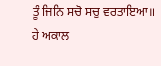ਤੂੰ ਜਿਨਿ ਸਚੋ ਸਚੁ ਵਰਤਾਇਆ॥
ਹੇ ਅਕਾਲ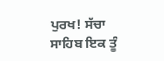ਪੁਰਖ! ਸੱਚਾ ਸਾਹਿਬ ਇਕ ਤੂੰ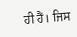ਹੀ ਹੈਂ। ਜਿਸ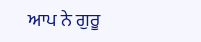ਆਪ ਨੇ ਗੁਰੂ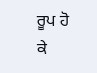ਰੂਪ ਹੋ ਕੇ